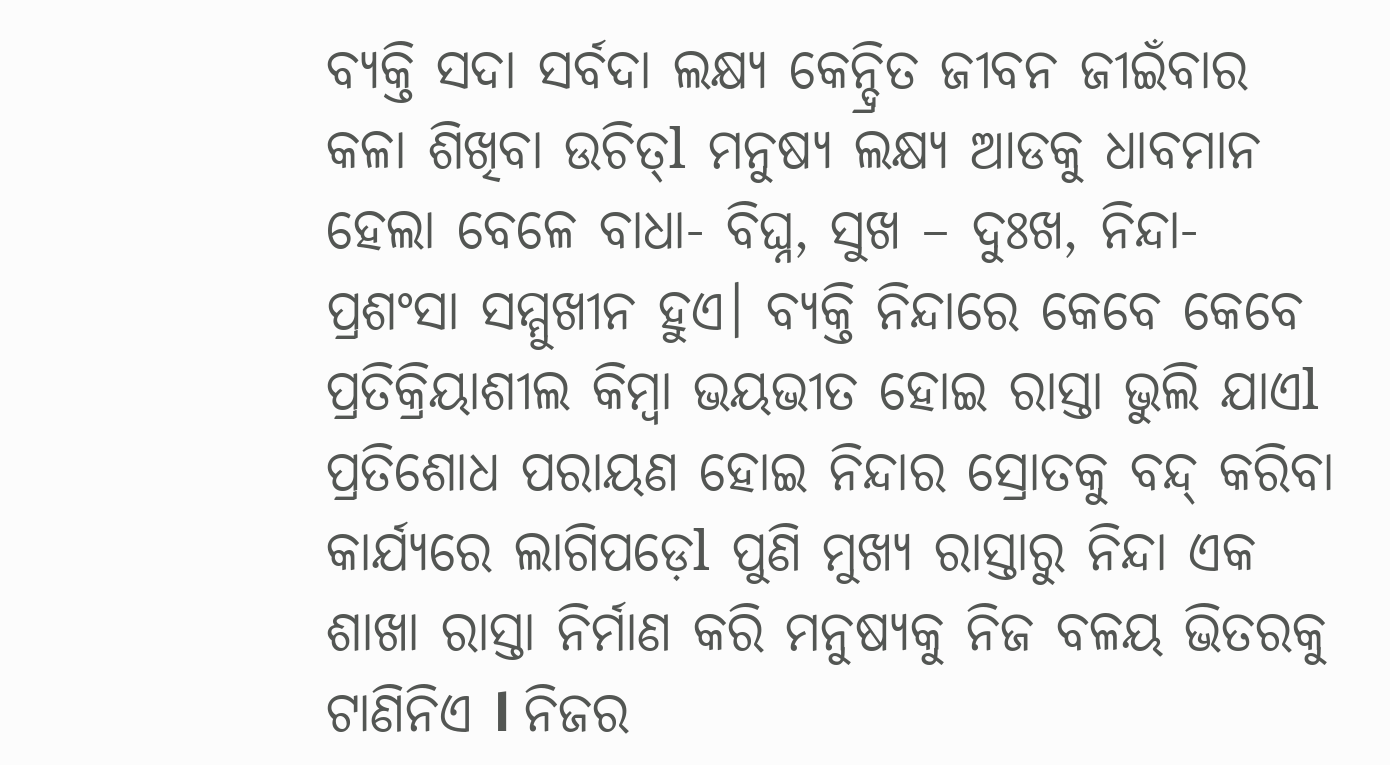ବ୍ୟକ୍ତି ସଦା ସର୍ବଦା ଲକ୍ଷ୍ୟ କେନ୍ଦ୍ରିତ ଜୀବନ ଜୀଇଁବାର କଳା ଶିଖିବା ଉଚିତ୍l ମନୁଷ୍ୟ ଲକ୍ଷ୍ୟ ଆଡକୁ ଧାବମାନ ହେଲା ବେଳେ ବାଧା- ବିଘ୍ନ, ସୁଖ – ଦୁଃଖ, ନିନ୍ଦା- ପ୍ରଶଂସା ସମ୍ମୁଖୀନ ହୁଏ। ବ୍ୟକ୍ତି ନିନ୍ଦାରେ କେବେ କେବେ ପ୍ରତିକ୍ରିୟାଶୀଲ କିମ୍ବା ଭୟଭୀତ ହୋଇ ରାସ୍ତା ଭୁଲି ଯାଏl ପ୍ରତିଶୋଧ ପରାୟଣ ହୋଇ ନିନ୍ଦାର ସ୍ରୋତକୁ ବନ୍ଦ୍ କରିବା କାର୍ଯ୍ୟରେ ଲାଗିପଡ଼େl ପୁଣି ମୁଖ୍ୟ ରାସ୍ତାରୁ ନିନ୍ଦା ଏକ ଶାଖା ରାସ୍ତା ନିର୍ମାଣ କରି ମନୁଷ୍ୟକୁ ନିଜ ବଳୟ ଭିତରକୁ ଟାଣିନିଏ l ନିଜର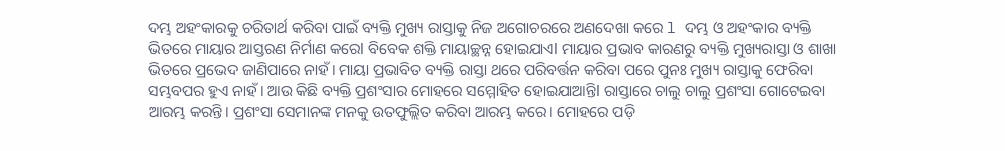ଦମ୍ଭ ଅହଂକାରକୁ ଚରିତାର୍ଥ କରିବା ପାଇଁ ବ୍ୟକ୍ତି ମୁଖ୍ୟ ରାସ୍ତାକୁ ନିଜ ଅଗୋଚରରେ ଅଣଦେଖା କରେ l ଦମ୍ଭ ଓ ଅହଂକାର ବ୍ୟକ୍ତି ଭିତରେ ମାୟାର ଆସ୍ତରଣ ନିର୍ମାଣ କରେl ବିବେକ ଶକ୍ତି ମାୟାଚ୍ଛନ୍ନ ହୋଇଯାଏl ମାୟାର ପ୍ରଭାବ କାରଣରୁ ବ୍ୟକ୍ତି ମୁଖ୍ୟରାସ୍ତା ଓ ଶାଖା ଭିତରେ ପ୍ରଭେଦ ଜାଣିପାରେ ନାହଁ। ମାୟା ପ୍ରଭାବିତ ବ୍ୟକ୍ତି ରାସ୍ତା ଥରେ ପରିବର୍ତ୍ତନ କରିବା ପରେ ପୁନଃ ମୁଖ୍ୟ ରାସ୍ତାକୁ ଫେରିବା ସମ୍ଭବପର ହୁଏ ନାହଁ। ଆଉ କିଛି ବ୍ୟକ୍ତି ପ୍ରଶଂସାର ମୋହରେ ସମ୍ମୋହିତ ହୋଇଯାଆନ୍ତିl ରାସ୍ତାରେ ଚାଲୁ ଚାଲୁ ପ୍ରଶଂସା ଗୋଟେଇବା ଆରମ୍ଭ କରନ୍ତି। ପ୍ରଶଂସା ସେମାନଙ୍କ ମନକୁ ଉତଫୁଲ୍ଲିତ କରିବା ଆରମ୍ଭ କରେ। ମୋହରେ ପଡ଼ି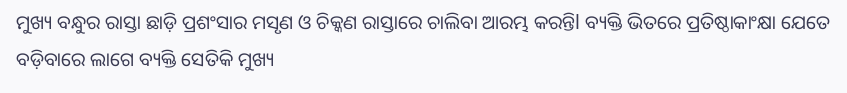ମୁଖ୍ୟ ବନ୍ଧୁର ରାସ୍ତା ଛାଡ଼ି ପ୍ରଶଂସାର ମସୃଣ ଓ ଚିକ୍କଣ ରାସ୍ତାରେ ଚାଲିବା ଆରମ୍ଭ କରନ୍ତିl ବ୍ୟକ୍ତି ଭିତରେ ପ୍ରତିଷ୍ଠାକାଂକ୍ଷା ଯେତେ ବଡ଼ିବାରେ ଲାଗେ ବ୍ୟକ୍ତି ସେତିକି ମୁଖ୍ୟ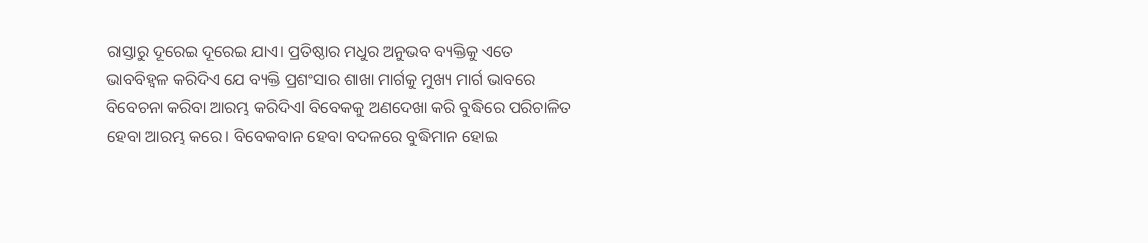ରାସ୍ତାରୁ ଦୂରେଇ ଦୂରେଇ ଯାଏ। ପ୍ରତିଷ୍ଠାର ମଧୁର ଅନୁଭବ ବ୍ୟକ୍ତିକୁ ଏତେ ଭାବବିହ୍ୱଳ କରିଦିଏ ଯେ ବ୍ୟକ୍ତି ପ୍ରଶଂସାର ଶାଖା ମାର୍ଗକୁ ମୁଖ୍ୟ ମାର୍ଗ ଭାବରେ ବିବେଚନା କରିବା ଆରମ୍ଭ କରିଦିଏl ବିବେକକୁ ଅଣଦେଖା କରି ବୁଦ୍ଧିରେ ପରିଚାଳିତ ହେବା ଆରମ୍ଭ କରେ। ବିବେକବାନ ହେବା ବଦଳରେ ବୁଦ୍ଧିମାନ ହୋଇ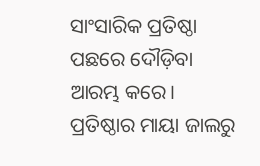ସାଂସାରିକ ପ୍ରତିଷ୍ଠା ପଛରେ ଦୌଡ଼ିବା ଆରମ୍ଭ କରେ। ପ୍ରତିଷ୍ଠାର ମାୟା ଜାଲରୁ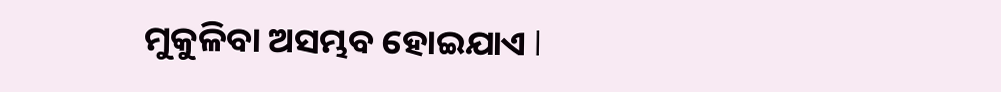ମୁକୁଳିବା ଅସମ୍ଭବ ହୋଇଯାଏ l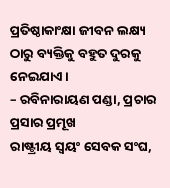ପ୍ରତିଷ୍ଠାକାଂକ୍ଷା ଜୀବନ ଲକ୍ଷ୍ୟ ଠାରୁ ବ୍ୟକ୍ତିକୁ ବହୁତ ଦୁରକୁ ନେଇଯାଏ।
– ରବିନାରାୟଣ ପଣ୍ଡା, ପ୍ରଚାର ପ୍ରସାର ପ୍ରମୂଖ
ରାଷ୍ଟ୍ରୀୟ ସ୍ବୟଂ ସେବକ ସଂଘ,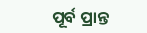ପୂର୍ବ ପ୍ରାନ୍ତ